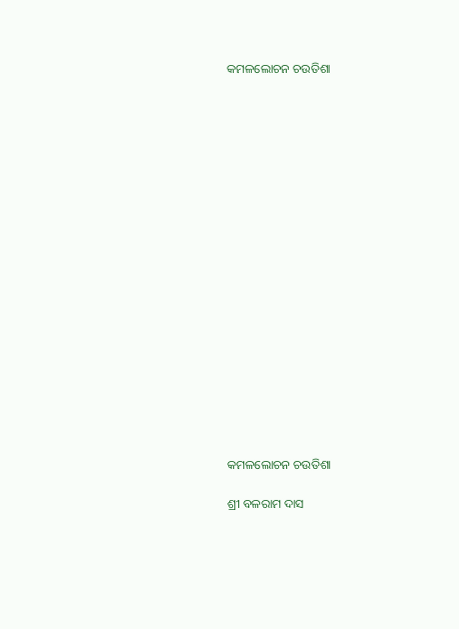କମଳଲୋଚନ ଚଉତିଶା



















କମଳଲୋଚନ ଚଉତିଶା

ଶ୍ରୀ ବଳରାମ ଦାସ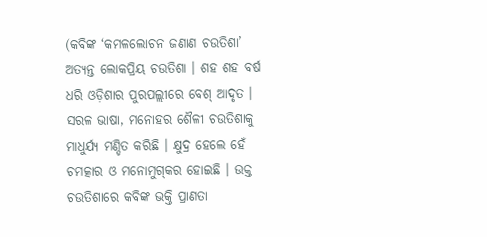(କବିଙ୍କ ‘କମଳଲୋଚନ ଜଣାଣ ଚଉତିଶା’ ଅତ୍ୟନ୍ତ ଲୋକପ୍ରିୟ ଚଉତିଶା । ଶହ ଶହ ବର୍ଷ ଧରି ଓଡ଼ିଶାର ପୁରପଲ୍ଲୀରେ ବେଶ୍ ଆଦୃତ । ସରଳ ଭାଷା, ମନୋହର ଶୈଳୀ ଚଉତିଶାକୁ ମାଧୁର୍ଯ୍ୟ ମଣ୍ଡିତ କରିଛି । କ୍ଷୁଦ୍ର ହେଲେ ହେଁ ଚମତ୍କାର ଓ ମନୋମୁଗ୍‍କର ହୋଇଛି । ଉକ୍ତ ଚଉତିଶାରେ କବିଙ୍କ ଭକ୍ତି ପ୍ରାଣତା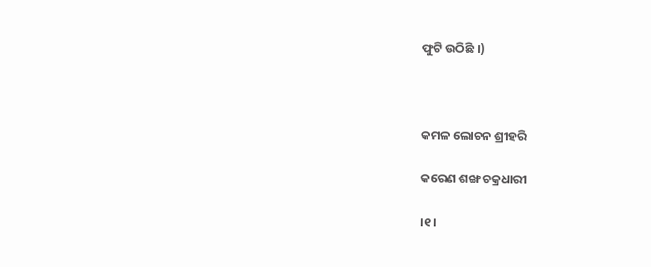ଫୁଟି ଉଠିଛି ।)



କମଳ ଲୋଚନ ଶ୍ରୀହରି

କରେଣ ଶଙ୍ଖ ଚକ୍ରଧାରୀ

।୧।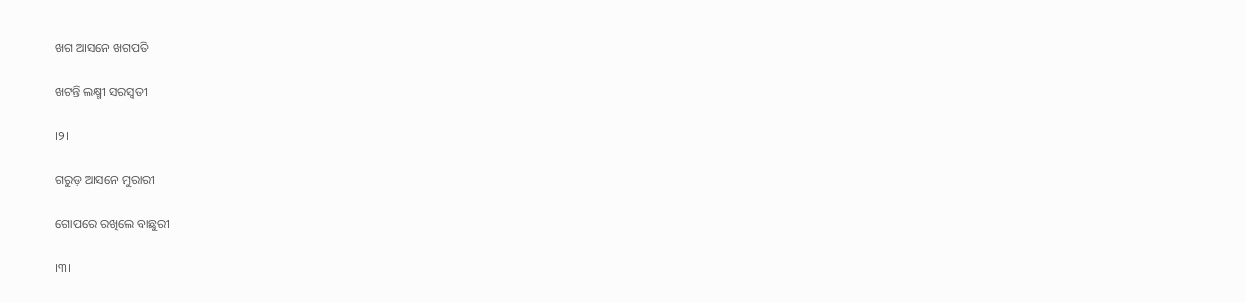ଖଗ ଆସନେ ଖଗପତି

ଖଟନ୍ତି ଲକ୍ଷ୍ମୀ ସରସ୍ୱତୀ

।୨।

ଗରୁଡ଼ ଆସନେ ମୁରାରୀ

ଗୋପରେ ରଖିଲେ ବାଛୁରୀ

।୩।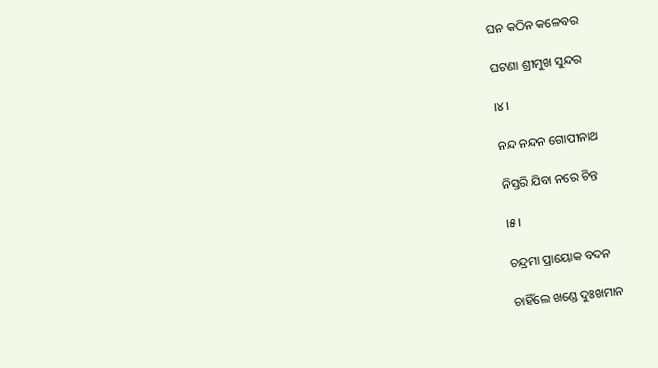ଘନ କଠିନ କଳେବର

ଘଟଣା ଶ୍ରୀମୁଖ ସୁନ୍ଦର

।୪।

ନନ୍ଦ ନନ୍ଦନ ଗୋପୀନାଥ

ନିସ୍ତରି ଯିବା ନରେ ଚିନ୍ତ

।୫।

ଚନ୍ଦ୍ରମା ପ୍ରାୟୋକ ବଦନ

ଚାହିଁଲେ ଖଣ୍ଡେ ଦୁଃଖମାନ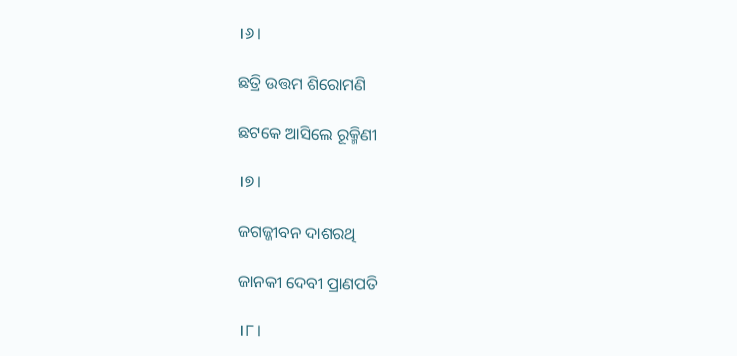।୬।

ଛତ୍ରି ଉତ୍ତମ ଶିରୋମଣି

ଛଟକେ ଆସିଲେ ରୂକ୍ମିଣୀ

।୭।

ଜଗଜ୍ଜୀବନ ଦାଶରଥି

ଜାନକୀ ଦେବୀ ପ୍ରାଣପତି

।୮।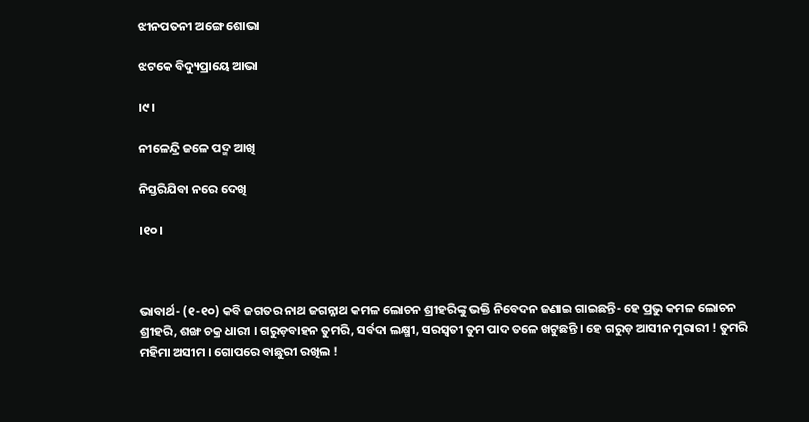ଝୀନପତନୀ ଅଙ୍ଗେ ଶୋଭା

ଝଟକେ ବିଦ୍ୟୁପ୍ରାୟେ ଆଭା

।୯।

ନୀଳେନ୍ଦ୍ରି ଜଳେ ପଦ୍ମ ଆଖି

ନିସ୍ତରିଯିବା ନରେ ଦେଖି

।୧୦।



ଭାବାର୍ଥ- (୧-୧୦) କବି ଜଗତର ନାଥ ଜଗନ୍ନାଥ କମଳ ଲୋଚନ ଶ୍ରୀହରିଙ୍କୁ ଭକ୍ତି ନିବେଦନ ଜଣାଇ ଗାଇଛନ୍ତି- ହେ ପ୍ରଭୁ କମଳ ଲୋଚନ ଶ୍ରୀହରି, ଶଙ୍ଖ ଚକ୍ର ଧାରୀ । ଗରୁଡ଼ବାହନ ତୁମରି, ସର୍ବଦା ଲକ୍ଷ୍ମୀ, ସରସ୍ୱତୀ ତୁମ ପାଦ ତଳେ ଖଟୁଛନ୍ତି । ହେ ଗରୁଡ଼ ଆସୀନ ମୁରାରୀ ! ତୁମରି ମହିମା ଅସୀମ । ଗୋପରେ ବାଛୁରୀ ରଖିଲ !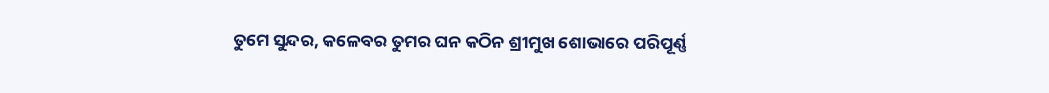ତୁମେ ସୁନ୍ଦର, କଳେବର ତୁମର ଘନ କଠିନ ଶ୍ରୀମୁଖ ଶୋଭାରେ ପରିପୂର୍ଣ୍ଣ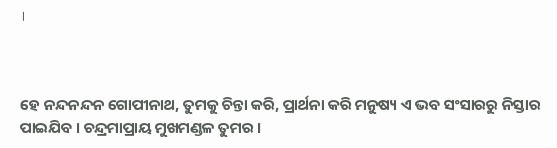।



ହେ ନନ୍ଦନନ୍ଦନ ଗୋପୀନାଥ, ତୁମକୁ ଚିନ୍ତା କରି, ପ୍ରାର୍ଥନା କରି ମନୁଷ୍ୟ ଏ ଭବ ସଂସାରରୁ ନିସ୍ତାର ପାଇଯିବ । ଚନ୍ଦ୍ରମାପ୍ରାୟ ମୁଖମଣ୍ଡଳ ତୁମର ।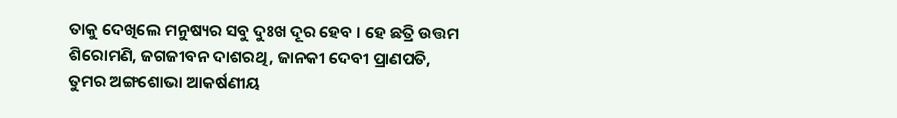ତାକୁ ଦେଖିଲେ ମନୁଷ୍ୟର ସବୁ ଦୁଃଖ ଦୂର ହେବ । ହେ ଛତ୍ରି ଉତ୍ତମ ଶିରୋମଣି, ଜଗଜୀବନ ଦାଶରଥି, ଜାନକୀ ଦେବୀ ପ୍ରାଣପତି, ତୁମର ଅଙ୍ଗଶୋଭା ଆକର୍ଷଣୀୟ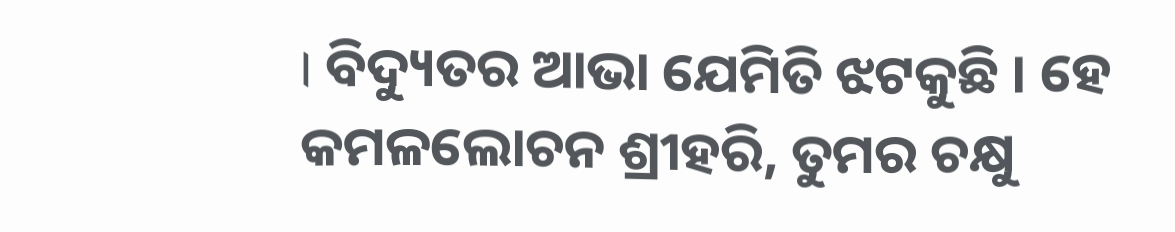। ବିଦ୍ୟୁତର ଆଭା ଯେମିତି ଝଟକୁଛି । ହେ କମଳଲୋଚନ ଶ୍ରୀହରି, ତୁମର ଚକ୍ଷୁ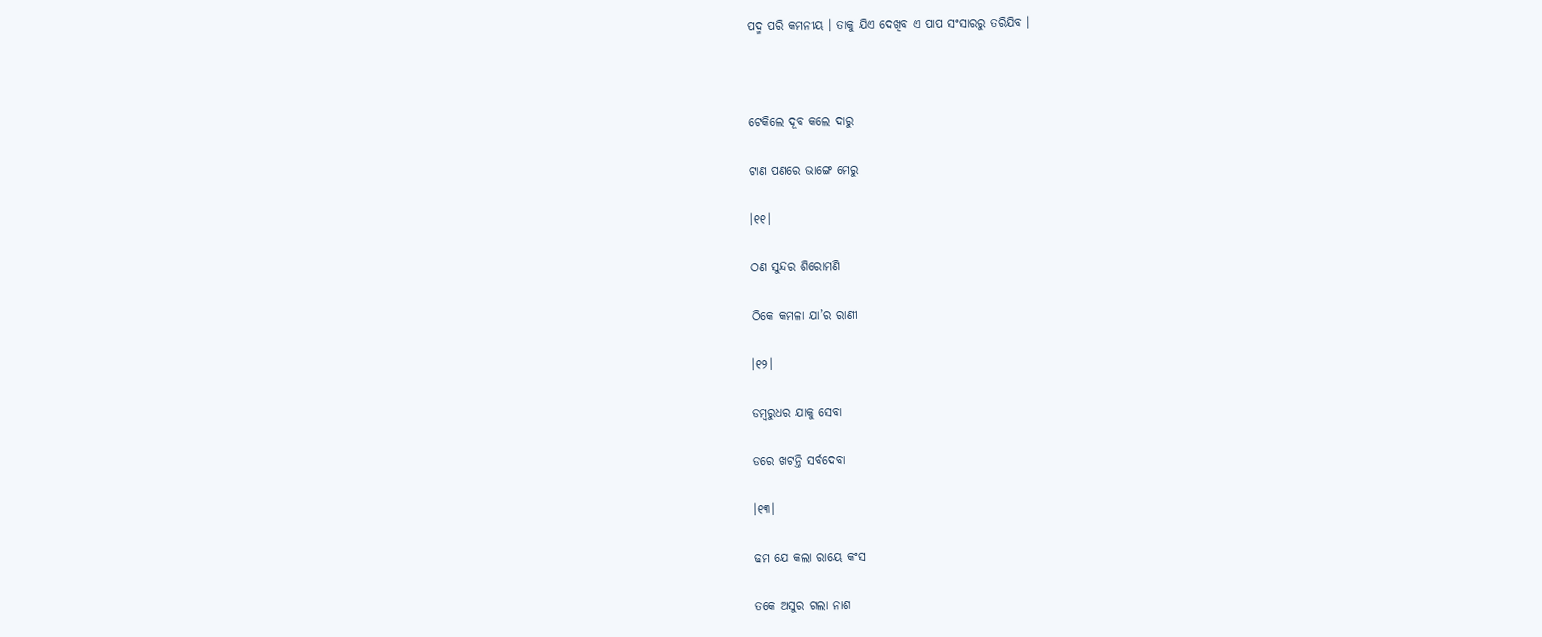ପଦ୍ମ ପରି କମନୀୟ । ତାକୁ ଯିଏ ଦେଖିବ ଏ ପାପ ସଂସାରରୁ ତରିଯିବ ।



ଟେକିଲେ ଦୂବ କଲେ ଦାରୁ

ଟାଣ ପଣରେ ଭାଙ୍ଗେ ମେରୁ

।୧୧।

ଠଣ ସୁନ୍ଦର ଶିରୋମଣି

ଠିକେ କମଳା ଯା’ର ରାଣୀ

।୧୨।

ଡମ୍ବରୁଧର ଯାକୁ ସେବା

ଡରେ ଖଟନ୍ତି ସର୍ବଦେବା

।୧୩।

ଢମ ଯେ କଲା ରାୟେ କଂସ

ତକେ ଅସୁର ଗଲା ନାଶ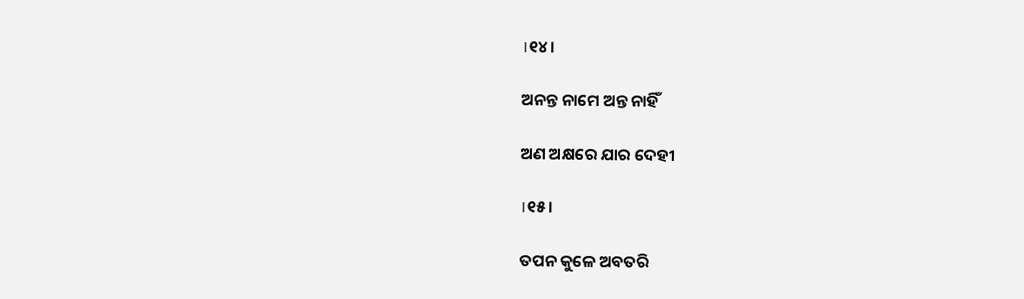।୧୪।

ଅନନ୍ତ ନାମେ ଅନ୍ତ ନାହିଁ

ଅଣ ଅକ୍ଷରେ ଯାର ଦେହୀ

।୧୫।

ତପନ କୁଳେ ଅବତରି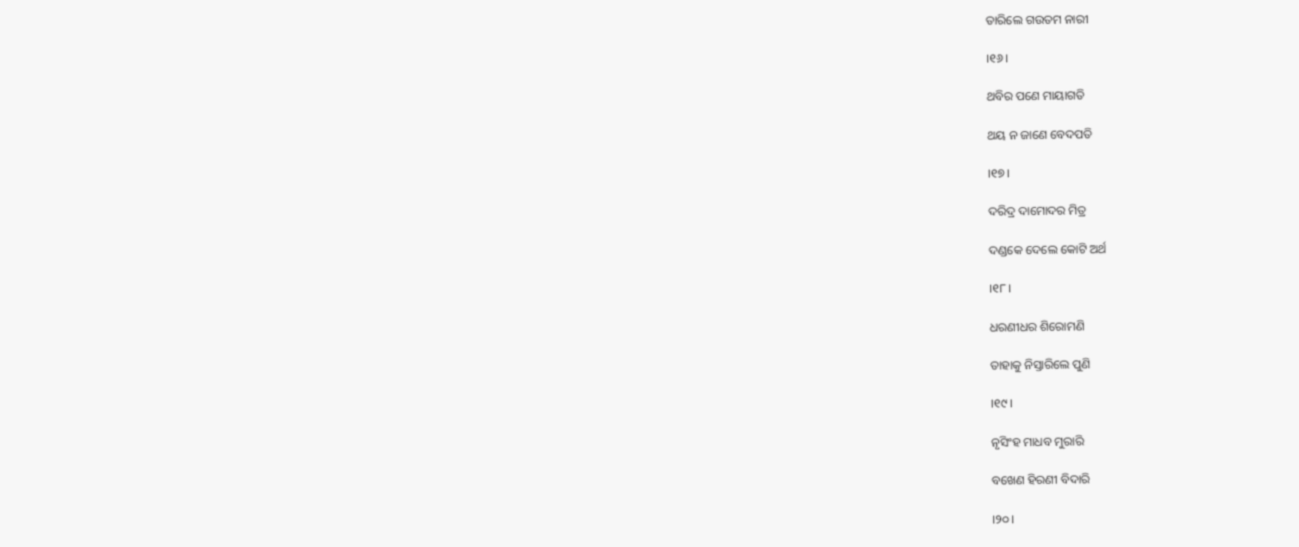ତାରିଲେ ଗଉତମ ନାରୀ

।୧୬।

ଥବିର ପଣେ ମାୟାଗତି

ଥୟ ନ ଜାଣେ ବେଦପତି

।୧୭।

ଦରିଦ୍ର ଦାମୋଦର ମିତ୍ର

ଦଣ୍ଡକେ ଦେଲେ କୋଟି ଅର୍ଥ

।୧୮।

ଧରଣୀଧର ଶିରୋମଣି

ତାହାକୁ ନିସ୍ତାରିଲେ ପୁଣି

।୧୯।

ନୃସିଂହ ମାଧବ ମୁରାରି

ବଖେଣ ହିରଣୀ ବିଦାରି

।୨୦।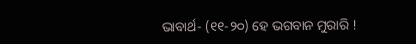ଭାବାର୍ଥ- (୧୧-୨୦) ହେ ଭଗବାନ ମୁରାରି !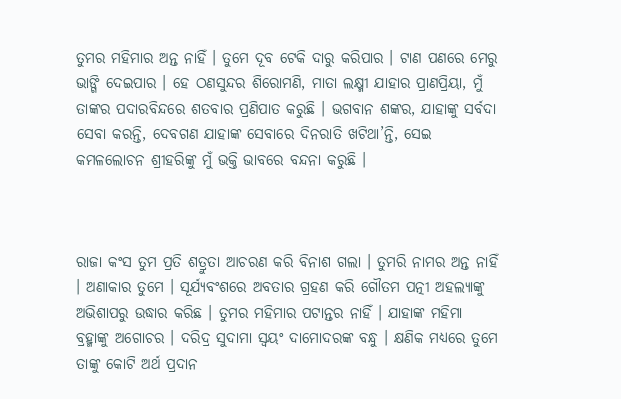ତୁମର ମହିମାର ଅନ୍ତ ନାହିଁ । ତୁମେ ଦୂବ ଟେକି ଦାରୁ କରିପାର । ଟାଣ ପଣରେ ମେରୁ ଭାଙ୍ଗି ଦେଇପାର । ହେ ଠଣସୁନ୍ଦର ଶିରୋମଣି, ମାତା ଲକ୍ଷ୍ମୀ ଯାହାର ପ୍ରାଣପ୍ରିୟା, ମୁଁ ତାଙ୍କର ପଦାରବିନ୍ଦରେ ଶତବାର ପ୍ରଣିପାତ କରୁଛି । ଭଗବାନ ଶଙ୍କର, ଯାହାଙ୍କୁ ସର୍ବଦା ସେବା କରନ୍ତି, ଦେବଗଣ ଯାହାଙ୍କ ସେବାରେ ଦିନରାତି ଖଟିଥା’ନ୍ତି, ସେଇ କମଳଲୋଚନ ଶ୍ରୀହରିଙ୍କୁ ମୁଁ ଭକ୍ତି ଭାବରେ ବନ୍ଦନା କରୁଛି ।



ରାଜା କଂସ ତୁମ ପ୍ରତି ଶତ୍ରୁତା ଆଚରଣ କରି ବିନାଶ ଗଲା । ତୁମରି ନାମର ଅନ୍ତ ନାହିଁ । ଅଣାକାର ତୁମେ । ସୂର୍ଯ୍ୟବଂଶରେ ଅବତାର ଗ୍ରହଣ କରି ଗୌତମ ପତ୍ନୀ ଅହଲ୍ୟାଙ୍କୁ ଅଭିଶାପରୁ ଉଦ୍ଧାର କରିଛ । ତୁମର ମହିମାର ପଟାନ୍ତର ନାହିଁ । ଯାହାଙ୍କ ମହିମା ବ୍ରହ୍ମାଙ୍କୁ ଅଗୋଚର । ଦରିଦ୍ର ସୁଦାମା ସ୍ଵୟଂ ଦାମୋଦରଙ୍କ ବନ୍ଧୁ । କ୍ଷଣିକ ମଧ୍ୟରେ ତୁମେ ତାଙ୍କୁ କୋଟି ଅର୍ଥ ପ୍ରଦାନ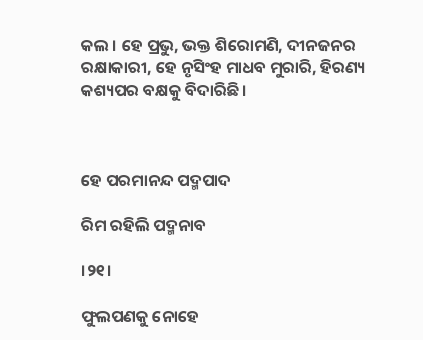କଲ । ହେ ପ୍ରଭୁ, ଭକ୍ତ ଶିରୋମଣି, ଦୀନଜନର ରକ୍ଷାକାରୀ, ହେ ନୃସିଂହ ମାଧବ ମୁରାରି, ହିରଣ୍ୟ କଶ୍ୟପର ବକ୍ଷକୁ ବିଦାରିଛି ।



ହେ ପରମାନନ୍ଦ ପଦ୍ମପାଦ

ରିମ ରହିଲି ପଦ୍ମନାବ

।୨୧।

ଫୁଲପଣକୁ ନୋହେ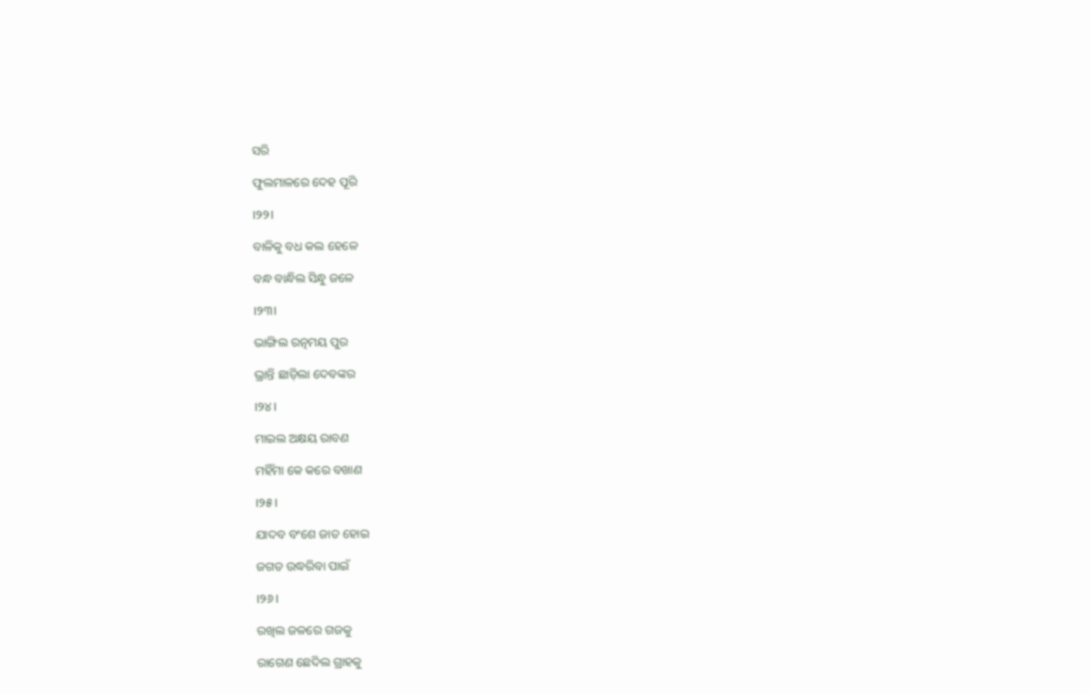ସରି

ଫୁଲମାଳରେ ଦେହ ପୂରି

।୨୨।

ବାଳିକୁ ବଧ କଲ ହେଳେ

ବନ୍ଧ ବାନ୍ଧିଲ ସିନ୍ଧୁ ଜଳେ

।୨୩।

ଭାଙ୍ଗିଲ ରତ୍ନମୟ ପୁର

ଭ୍ରାନ୍ତି ଛାଡ଼ିଲା ଦେବଙ୍କର

।୨୪।

ମାଇଲ ଅକ୍ଷୟ ରାବଣ

ମହିଁମା କେ କରେ ବଖାଣ

।୨୫।

ଯାଦବ ବଂଶେ ଜାତ ହୋଇ

ଜଗତ ଉଦ୍ଧରିବା ପାଇଁ

।୨୬।

ରଖିଲ ଜଳରେ ଗଜକୁ

ରାଗେଣ ଛେଦିଲ ଗ୍ରାହକୁ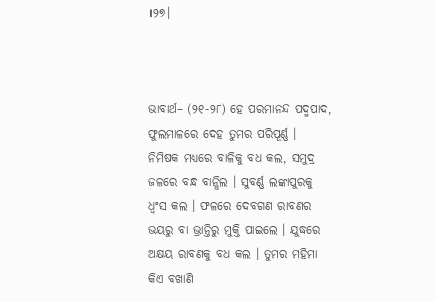।୨୭।



ଭାବାର୍ଥ– (୨୧-୨୮) ହେ ପରମାନନ୍ଦ ପଦ୍ମପାଦ, ଫୁଲମାଳରେ ଦେହ ତୁମର ପରିପୂର୍ଣ୍ଣ । ନିମିଷକ ମଧ୍ୟରେ ବାଳିକୁ ବଧ କଲ, ସମୁଦ୍ର ଜଳରେ ବନ୍ଧ ବାନ୍ଧିଲ । ସୁବର୍ଣ୍ଣ ଲଙ୍କାପୁରକୁ ଧ୍ୱଂସ କଲ । ଫଳରେ ଦେବଗଣ ରାବଣର ଭୟରୁ ବା ଭ୍ରାନ୍ତିରୁ ମୁକ୍ତି ପାଇଲେ । ଯୁଦ୍ଧରେ ଅକ୍ଷୟ ରାବଣକୁ ବଧ କଲ । ତୁମର ମହିମା କିଏ ବଖାଣି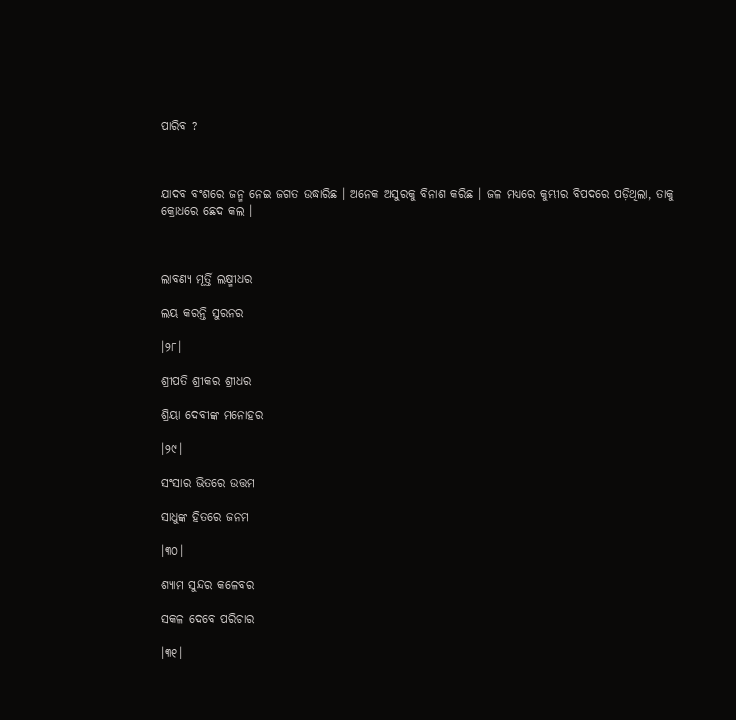ପାରିବ ?



ଯାଦବ ବଂଶରେ ଜନ୍ମ ନେଇ ଜଗତ ଉଦ୍ଧାରିଛ । ଅନେକ ଅସୁରକୁ ବିନାଶ କରିଛ । ଜଳ ମଧ୍ୟରେ କୁମ୍ଭୀର ବିପଦରେ ପଡ଼ିଥିଲା, ତାକୁ କ୍ରୋଧରେ ଛେଦ କଲ ।



ଲାବଣ୍ୟ ମୂର୍ତ୍ତି ଲକ୍ଷ୍ମୀଧର

ଲୟ କରନ୍ତି ସୁରନର

।୨୮।

ଶ୍ରୀପତି ଶ୍ରୀକର ଶ୍ରୀଧର

ଶ୍ରିୟା ଦେବୀଙ୍କ ମନୋହର

।୨୯।

ସଂସାର ଭିତରେ ଉତ୍ତମ

ସାଧୁଙ୍କ ହିତରେ ଜନମ

।୩୦।

ଶ୍ୟାମ ସୁନ୍ଦର କଳେବର

ସକଳ ଦେବେ ପରିଚାର

।୩୧।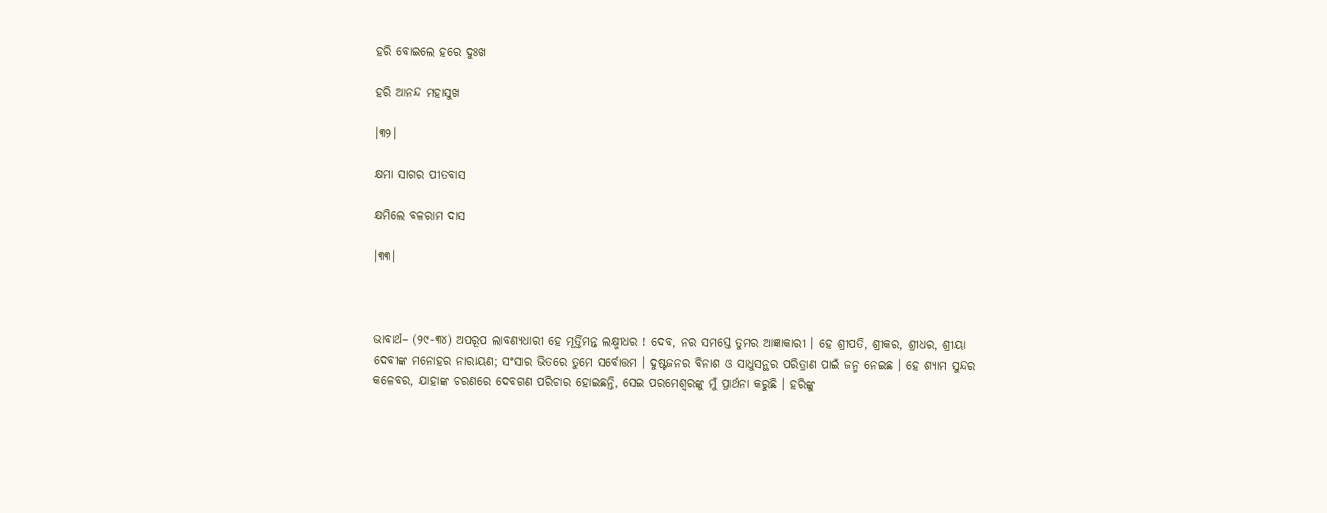ହରି ବୋଇଲେ ହରେ ଦୁଃଖ

ହରି ଆନନ୍ଦ ମହାସୁଖ

।୩୨।

କ୍ଷମା ସାଗର ପୀତବାସ

କ୍ଷମିଲେ ବଳରାମ ଦାସ

।୩୩।



ଭାବାର୍ଥ– (୨୯-୩୪) ଅପରୂପ ଲାବଣ୍ୟଧାରୀ ହେ ମୂର୍ତ୍ତିମନ୍ତ ଲକ୍ଷ୍ମୀଧର ! ଦେବ, ନର ସମସ୍ତେ ତୁମର ଆଜ୍ଞାକାରୀ । ହେ ଶ୍ରୀପତି, ଶ୍ରୀକର, ଶ୍ରୀଧର, ଶ୍ରୀୟା ଦେବୀଙ୍କ ମନୋହର ନାରାୟଣ; ସଂସାର ଭିତରେ ତୁମେ ସର୍ବୋତ୍ତମ । ଦୁଷ୍ଟଜନର ବିନାଶ ଓ ସାଧୁସନ୍ଥର ପରିତ୍ରାଣ ପାଇଁ ଜନ୍ମ ନେଇଛ । ହେ ଶ୍ୟାମ ସୁନ୍ଦର କଳେବର, ଯାହାଙ୍କ ଚରଣରେ ଦେବଗଣ ପରିଚାର ହୋଇଛନ୍ତି, ସେଇ ପରମେଶ୍ୱରଙ୍କୁ ମୁଁ ପ୍ରାର୍ଥନା କରୁଛି । ହରିଙ୍କୁ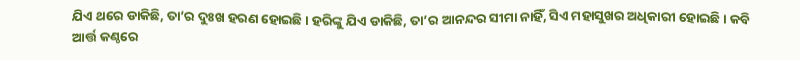ଯିଏ ଥରେ ଡାକିଛି, ତା’ର ଦୁଃଖ ହରଣ ହୋଇଛି । ହରିଙ୍କୁ ଯିଏ ଡାକିଛି, ତା’ର ଆନନ୍ଦର ସୀମା ନାହିଁ, ସିଏ ମହାସୁଖର ଅଧିକାରୀ ହୋଇଛି । କବି ଆର୍ତ୍ତ କଣ୍ଠରେ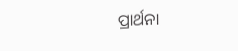ପ୍ରାର୍ଥନା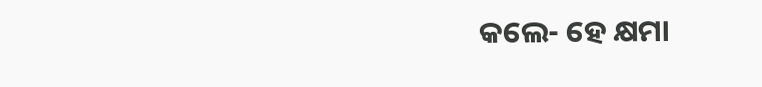କଲେ- ହେ କ୍ଷମା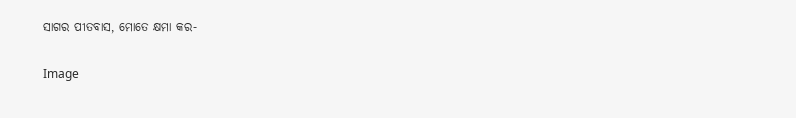ସାଗର ପୀତବାସ, ମୋତେ କ୍ଷମା କର-

Image